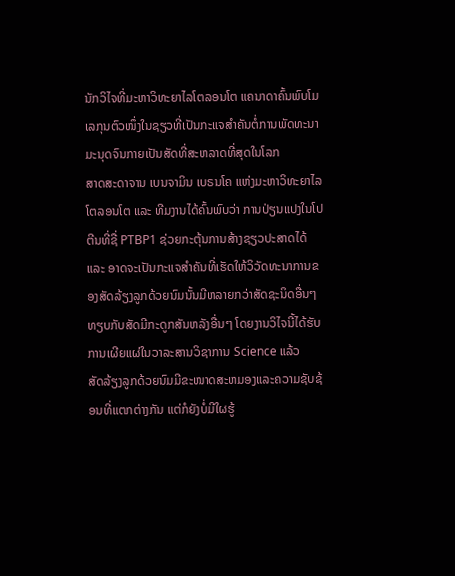ນັກວິໄຈທີ່ມະຫາວິທະຍາໄລໂຕລອນໂຕ ແຄນາດາຄົ້ນພົບໂມເລກຸນຕົວໜຶ່ງໃນຊຽວທີ່ເປັນກະແຈສຳຄັນຕໍ່ການພັດທະນາມະນຸດຈົນກາຍເປັນສັດທີ່ສະຫລາດທີ່ສຸດໃນໂລກ
ສາດສະດາຈານ ເບນຈາມິນ ເບຣນໂຄ ແຫ່ງມະຫາວິທະຍາໄລໂຕລອນໂຕ ແລະ ທີມງານໄດ້ຄົ້ນພົບວ່າ ການປ່ຽນແປງໃນໂປຕີນທີ່ຊື່ PTBP1 ຊ່ວຍກະຕຸ້ນການສ້າງຊຽວປະສາດໄດ້ ແລະ ອາດຈະເປັນກະແຈສຳຄັນທີ່ເຮັດໃຫ້ວິວັດທະນາການຂອງສັດລ້ຽງລູກດ້ວຍນົມນັ້ນມີຫລາຍກວ່າສັດຊະນິດອື່ນໆທຽບກັບສັດມີກະດູກສັນຫລັງອື່ນໆ ໂດຍງານວິໄຈນີ້ໄດ້ຮັບການເຜີຍແຜ່ໃນວາລະສານວິຊາການ Science ແລ້ວ
ສັດລ້ຽງລູກດ້ວຍນົມມີຂະໜາດສະຫມອງແລະຄວາມຊັບຊ້ອນທີ່ແຕກຕ່າງກັນ ແຕ່ກໍຍັງບໍ່ມີໃຜຮູ້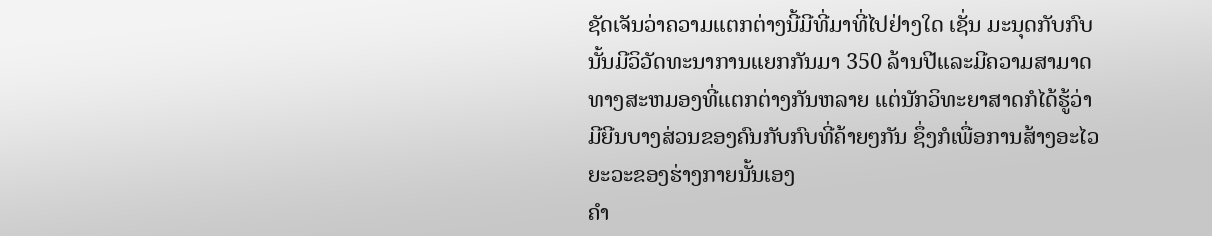ຊັດເຈັນວ່າຄວາມແຕກຕ່າງນີ້ມີທີ່ມາທີ່ໄປຢ່າງໃດ ເຊັ່ນ ມະນຸດກັບກົບນັ້ນມີວິວັດທະນາການແຍກກັນມາ 350 ລ້ານປີແລະມີຄວາມສາມາດທາງສະຫມອງທີ່ແຕກຕ່າງກັນຫລາຍ ແຕ່ນັກວິທະຍາສາດກໍໄດ້ຮູ້ວ່າມີຍີນບາງສ່ວນຂອງຄົນກັບກົບທີ່ຄ້າຍໆກັນ ຊຶ່ງກໍເພື່ອການສ້າງອະໄວຍະວະຂອງຮ່າງກາຍນັ້ນເອງ
ຄຳ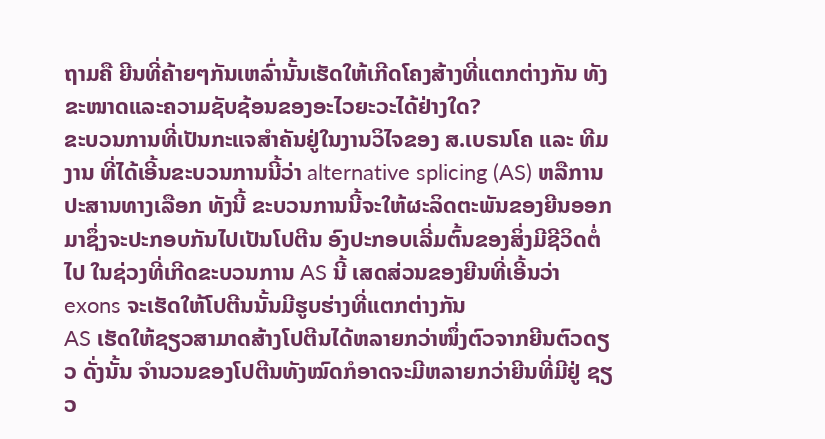ຖາມຄື ຍີນທີ່ຄ້າຍໆກັນເຫລົ່ານັ້ນເຮັດໃຫ້ເກີດໂຄງສ້າງທີ່ແຕກຕ່າງກັນ ທັງຂະໜາດແລະຄວາມຊັບຊ້ອນຂອງອະໄວຍະວະໄດ້ຢ່າງໃດ?
ຂະບວນການທີ່ເປັນກະແຈສຳຄັນຢູ່ໃນງານວິໄຈຂອງ ສ.ເບຣນໂຄ ແລະ ທີມງານ ທີ່ໄດ້ເອີ້ນຂະບວນການນີ້ວ່າ alternative splicing (AS) ຫລືການປະສານທາງເລືອກ ທັງນີ້ ຂະບວນການນີ້ຈະໃຫ້ຜະລິດຕະພັນຂອງຍີນອອກມາຊຶ່ງຈະປະກອບກັນໄປເປັນໂປຕີນ ອົງປະກອບເລີ່ມຕົ້ນຂອງສິ່ງມີຊີວິດຕໍ່ໄປ ໃນຊ່ວງທີ່ເກີດຂະບວນການ AS ນີ້ ເສດສ່ວນຂອງຍີນທີ່ເອີ້ນວ່າ exons ຈະເຮັດໃຫ້ໂປຕີນນັ້ນມີຮູບຮ່າງທີ່ແຕກຕ່າງກັນ
AS ເຮັດໃຫ້ຊຽວສາມາດສ້າງໂປຕີນໄດ້ຫລາຍກວ່າໜຶ່ງຕົວຈາກຍີນຕົວດຽວ ດັ່ງນັ້ນ ຈຳນວນຂອງໂປຕີນທັງໝົດກໍອາດຈະມີຫລາຍກວ່າຍີນທີ່ມີຢູ່ ຊຽວ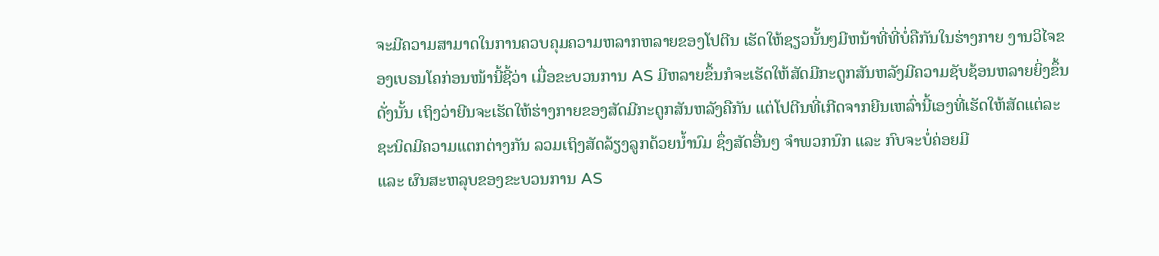ຈະມີຄວາມສາມາດໃນການຄວບຄຸມຄວາມຫລາກຫລາຍຂອງໂປຕີນ ເຮັດໃຫ້ຊຽວນັ້ນໆມີຫນ້າທີ່ທີ່ບໍ່ຄືກັນໃນຮ່າງກາຍ ງານວິໄຈຂອງເບຣນໂຄກ່ອນໜ້ານີ້ຊີ້ວ່າ ເມື່ອຂະບວນການ AS ມີຫລາຍຂຶ້ນກໍຈະເຮັດໃຫ້ສັດມີກະດູກສັນຫລັງມີຄວາມຊັບຊ້ອນຫລາຍຍິ່ງຂຶ້ນ ດັ່ງນັ້ນ ເຖິງວ່າຍີນຈະເຮັດໃຫ້ຮ່າງກາຍຂອງສັດມີກະດູກສັນຫລັງຄືກັນ ແຕ່ໂປຕີນທີ່ເກີດຈາກຍີນເຫລົ່ານີ້ເອງທີ່ເຮັດໃຫ້ສັດແຕ່ລະຊະນິດມີຄວາມແຕກຕ່າງກັນ ລວມເຖິງສັດລ້ຽງລູກດ້ວຍນ້ຳນົມ ຊຶ່ງສັດອື່ນໆ ຈຳພວກນົກ ແລະ ກົບຈະບໍ່ຄ່ອຍມີ
ແລະ ຜົນສະຫລຸບຂອງຂະບວນການ AS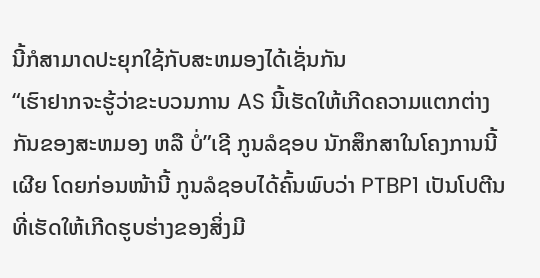ນີ້ກໍສາມາດປະຍຸກໃຊ້ກັບສະຫມອງໄດ້ເຊັ່ນກັນ
“ເຮົາຢາກຈະຮູ້ວ່າຂະບວນການ AS ນີ້ເຮັດໃຫ້ເກີດຄວາມແຕກຕ່າງກັນຂອງສະຫມອງ ຫລື ບໍ່”ເຊີ ກູນລໍຊອບ ນັກສຶກສາໃນໂຄງການນີ້ເຜີຍ ໂດຍກ່ອນໜ້ານີ້ ກູນລໍຊອບໄດ້ຄົ້ນພົບວ່າ PTBP1 ເປັນໂປຕີນທີ່ເຮັດໃຫ້ເກີດຮູບຮ່າງຂອງສິ່ງມີ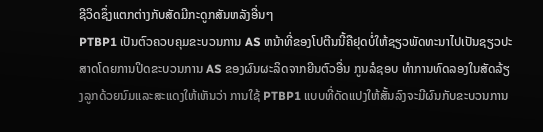ຊີວິດຊຶ່ງແຕກຕ່າງກັບສັດມີກະດູກສັນຫລັງອື່ນໆ
PTBP1 ເປັນຕົວຄວບຄຸມຂະບວນການ AS ຫນ້າທີ່ຂອງໂປຕີນນີ້ຄືຢຸດບໍ່ໃຫ້ຊຽວພັດທະນາໄປເປັນຊຽວປະສາດໂດຍການປິດຂະບວນການ AS ຂອງຜົນຜະລິດຈາກຍີນຕົວອື່ນ ກູນລໍຊອບ ທຳການທົດລອງໃນສັດລ້ຽງລູກດ້ວຍນົມແລະສະແດງໃຫ້ເຫັນວ່າ ການໃຊ້ PTBP1 ແບບທີ່ດັດແປງໃຫ້ສັ້ນລົງຈະມີຜົນກັບຂະບວນການ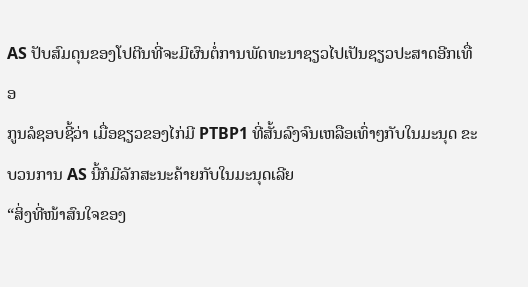AS ປັບສົມດຸນຂອງໂປຕີນທີ່ຈະມີຜົນຕໍ່ການພັດທະນາຊຽວໄປເປັນຊຽວປະສາດອີກເທື່ອ
ກູນລໍຊອບຊີ້ວ່າ ເມື່ອຊຽວຂອງໄກ່ມີ PTBP1 ທີ່ສັ້ນລົງຈົນເຫລືອເທົ່າໆກັບໃນມະນຸດ ຂະບວນການ AS ນີ້ກໍມີລັກສະນະຄ້າຍກັບໃນມະນຸດເລີຍ
“ສິ່ງທີ່ໜ້າສົນໃຈຂອງ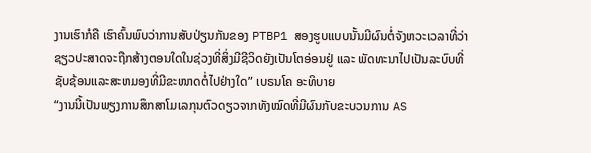ງານເຮົາກໍຄື ເຮົາຄົ້ນພົບວ່າການສັບປ່ຽນກັນຂອງ PTBP1 ສອງຮູບແບບນັ້ນມີຜົນຕໍ່ຈັງຫວະເວລາທີ່ວ່າຊຽວປະສາດຈະຖືກສ້າງຕອນໃດໃນຊ່ວງທີ່ສິ່ງມີຊີວິດຍັງເປັນໂຕອ່ອນຢູ່ ແລະ ພັດທະນາໄປເປັນລະບົບທີ່ຊັບຊ້ອນແລະສະຫມອງທີ່ມີຂະໜາດຕໍ່ໄປຢ່າງໃດ” ເບຣນໂຄ ອະທິບາຍ
“ງານນີ້ເປັນພຽງການສຶກສາໂມເລກຸນຕົວດຽວຈາກທັງໝົດທີ່ມີຜົນກັບຂະບວນການ AS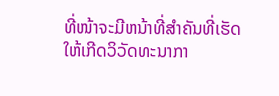ທີ່ໜ້າຈະມີຫນ້າທີ່ສຳຄັນທີ່ເຮັດໃຫ້ເກີດວິວັດທະນາກາ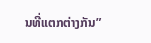ນທີ່ແຕກຕ່າງກັນ”